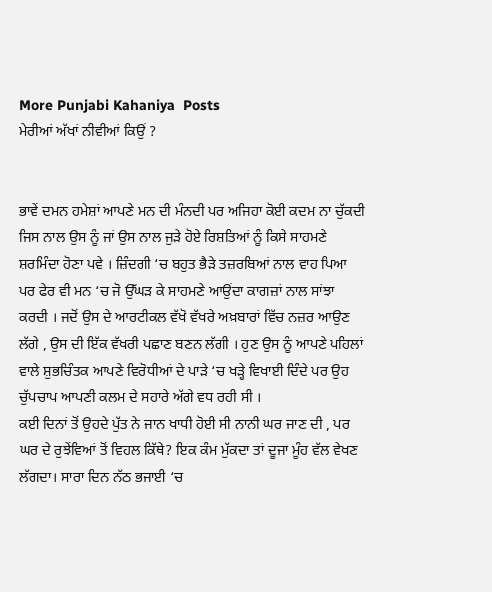More Punjabi Kahaniya  Posts
ਮੇਰੀਆਂ ਅੱਖਾਂ ਨੀਵੀਆਂ ਕਿਉਂ ?


ਭਾਵੇਂ ਦਮਨ ਹਮੇਸ਼ਾਂ ਆਪਣੇ ਮਨ ਦੀ ਮੰਨਦੀ ਪਰ ਅਜਿਹਾ ਕੋਈ ਕਦਮ ਨਾ ਚੁੱਕਦੀ ਜਿਸ ਨਾਲ ਉਸ ਨੂੰ ਜਾਂ ਉਸ ਨਾਲ ਜੁੜੇ ਹੋਏ ਰਿਸ਼ਤਿਆਂ ਨੂੰ ਕਿਸੇ ਸਾਹਮਣੇ ਸ਼ਰਮਿੰਦਾ ਹੋਣਾ ਪਵੇ । ਜ਼ਿੰਦਗੀ ‘ਚ ਬਹੁਤ ਭੈੜੇ ਤਜ਼ਰਬਿਆਂ ਨਾਲ ਵਾਹ ਪਿਆ ਪਰ ਫੇਰ ਵੀ ਮਨ ‘ਚ ਜੋ ਉੱਘੜ ਕੇ ਸਾਹਮਣੇ ਆਉਂਦਾ ਕਾਗਜ਼ਾਂ ਨਾਲ ਸਾਂਝਾ ਕਰਦੀ । ਜਦੋਂ ਉਸ ਦੇ ਆਰਟੀਕਲ ਵੱਖੋ ਵੱਖਰੇ ਅਖ਼ਬਾਰਾਂ ਵਿੱਚ ਨਜ਼ਰ ਆਉਣ ਲੱਗੇ , ਉਸ ਦੀ ਇੱਕ ਵੱਖਰੀ ਪਛਾਣ ਬਣਨ ਲੱਗੀ । ਹੁਣ ਉਸ ਨੂੰ ਆਪਣੇ ਪਹਿਲਾਂ ਵਾਲੇ ਸ਼ੁਭਚਿੰਤਕ ਆਪਣੇ ਵਿਰੋਧੀਆਂ ਦੇ ਪਾੜੇ ‘ਚ ਖੜ੍ਹੇ ਵਿਖਾਈ ਦਿੰਦੇ ਪਰ ਉਹ ਚੁੱਪਚਾਪ ਆਪਣੀ ਕਲਮ ਦੇ ਸਹਾਰੇ ਅੱਗੇ ਵਧ ਰਹੀ ਸੀ ।
ਕਈ ਦਿਨਾਂ ਤੋਂ ਉਹਦੇ ਪੁੱਤ ਨੇ ਜਾਨ ਖਾਧੀ ਹੋਈ ਸੀ ਨਾਨੀ ਘਰ ਜਾਣ ਦੀ , ਪਰ ਘਰ ਦੇ ਰੁਝੇਂਵਿਆਂ ਤੋਂ ਵਿਹਲ ਕਿੱਥੇ? ਇਕ ਕੰਮ ਮੁੱਕਦਾ ਤਾਂ ਦੂਜਾ ਮੂੰਹ ਵੱਲ ਵੇਖਣ ਲੱਗਦਾ। ਸਾਰਾ ਦਿਨ ਨੱਠ ਭਜਾਈ ‘ਚ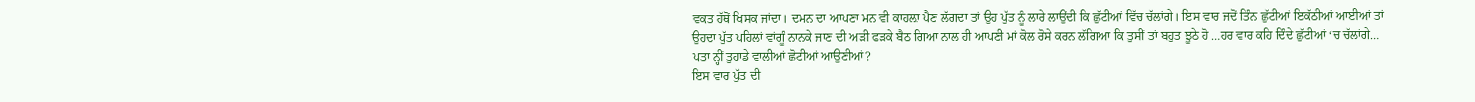ਵਕਤ ਹੱਥੋਂ ਖਿਸਕ ਜਾਂਦਾ। ਦਮਨ ਦਾ ਆਪਣਾ ਮਨ ਵੀ ਕਾਹਲ਼ਾ ਪੈਣ ਲੱਗਦਾ ਤਾਂ ਉਹ ਪੁੱਤ ਨੂੰ ਲਾਰੇ ਲਾਉਂਦੀ ਕਿ ਛੁੱਟੀਆਂ ਵਿੱਚ ਚੱਲਾਂਗੇ। ਇਸ ਵਾਰ ਜਦੋਂ ਤਿੰਨ ਛੁੱਟੀਆਂ ਇਕੱਠੀਆਂ ਆਈਆਂ ਤਾਂ ਉਹਦਾ ਪੁੱਤ ਪਹਿਲਾਂ ਵਾਂਗੂੰ ਨਾਨਕੇ ਜਾਣ ਦੀ ਅੜੀ ਫੜਕੇ ਬੈਠ ਗਿਆ ਨਾਲ ਹੀ ਆਪਣੀ ਮਾਂ ਕੋਲ ਰੋਸੇ ਕਰਨ ਲੱਗਿਆ ਕਿ ਤੁਸੀਂ ਤਾਂ ਬਹੁਤ ਝੂਠੇ ਹੋ …ਹਰ ਵਾਰ ਕਹਿ ਦਿੰਦੇ ਛੁੱਟੀਆਂ ‘ਚ ਚੱਲਾਂਗੇ… ਪਤਾ ਨ੍ਹੀਂ ਤੁਹਾਡੇ ਵਾਲੀਆਂ ਛੋਟੀਆਂ ਆਉਣੀਆਂ?
ਇਸ ਵਾਰ ਪੁੱਤ ਦੀ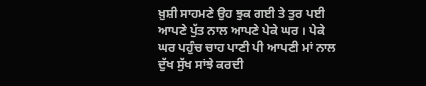ਖ਼ੁਸ਼ੀ ਸਾਹਮਣੇ ਉਹ ਝੁਕ ਗਈ ਤੇ ਤੁਰ ਪਈ ਆਪਣੇ ਪੁੱਤ ਨਾਲ ਆਪਣੇ ਪੇਕੇ ਘਰ । ਪੇਕੇ ਘਰ ਪਹੁੰਚ ਚਾਹ ਪਾਣੀ ਪੀ ਆਪਣੀ ਮਾਂ ਨਾਲ ਦੁੱਖ ਸੁੱਖ ਸਾਂਝੇ ਕਰਦੀ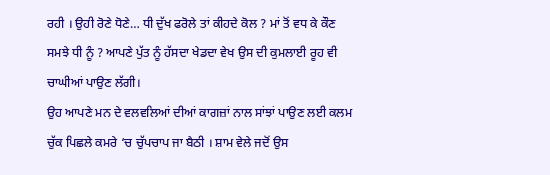ਰਹੀ । ਉਹੀ ਰੋਣੇ ਧੋਣੇ… ਧੀ ਦੁੱਖ ਫਰੋਲੇ ਤਾਂ ਕੀਹਦੇ ਕੋਲ ? ਮਾਂ ਤੋਂ ਵਧ ਕੇ ਕੌਣ ਸਮਝੇ ਧੀ ਨੂੰ ? ਆਪਣੇ ਪੁੱਤ ਨੂੰ ਹੱਸਦਾ ਖੇਡਦਾ ਵੇਖ ਉਸ ਦੀ ਕੁਮਲਾਈ ਰੂਹ ਵੀ ਚਾਘੀਆਂ ਪਾਉਣ ਲੱਗੀ।
ਉਹ ਆਪਣੇ ਮਨ ਦੇ ਵਲਵਲਿਆਂ ਦੀਆਂ ਕਾਗਜ਼ਾਂ ਨਾਲ ਸਾਂਝਾਂ ਪਾਉਣ ਲਈ ਕਲਮ ਚੁੱਕ ਪਿਛਲੇ ਕਮਰੇ ‘ਚ ਚੁੱਪਚਾਪ ਜਾ ਬੈਠੀ । ਸ਼ਾਮ ਵੇਲੇ ਜਦੋਂ ਉਸ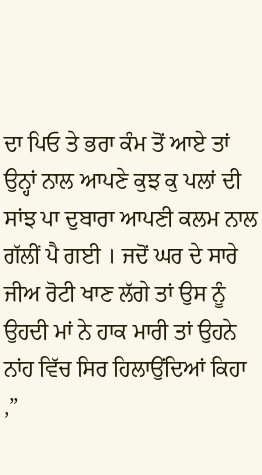ਦਾ ਪਿਓ ਤੇ ਭਰਾ ਕੰਮ ਤੋਂ ਆਏ ਤਾਂ ਉਨ੍ਹਾਂ ਨਾਲ ਆਪਣੇ ਕੁਝ ਕੁ ਪਲਾਂ ਦੀ ਸਾਂਝ ਪਾ ਦੁਬਾਰਾ ਆਪਣੀ ਕਲਮ ਨਾਲ ਗੱਲੀਂ ਪੈ ਗਈ । ਜਦੋਂ ਘਰ ਦੇ ਸਾਰੇ ਜੀਅ ਰੋਟੀ ਖਾਣ ਲੱਗੇ ਤਾਂ ਉਸ ਨੂੰ ਉਹਦੀ ਮਾਂ ਨੇ ਹਾਕ ਮਾਰੀ ਤਾਂ ਉਹਨੇ ਨਾਂਹ ਵਿੱਚ ਸਿਰ ਹਿਲਾਉਂਦਿਆਂ ਕਿਹਾ ,”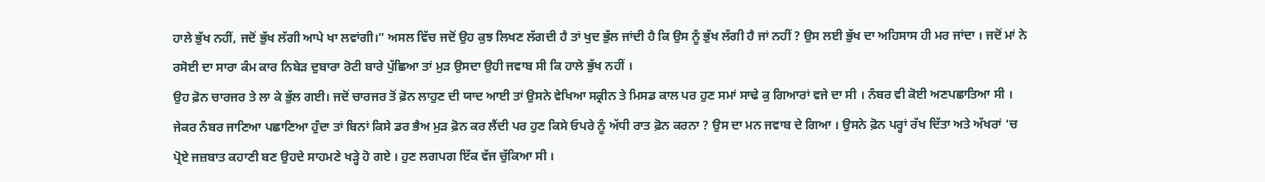ਹਾਲੇ ਭੁੱਖ ਨਹੀਂ, ਜਦੋਂ ਭੁੱਖ ਲੱਗੀ ਆਪੇ ਖਾ ਲਵਾਂਗੀ।” ਅਸਲ ਵਿੱਚ ਜਦੋਂ ਉਹ ਕੁਝ ਲਿਖਣ ਲੱਗਦੀ ਹੈ ਤਾਂ ਖੁਦ ਭੁੱਲ ਜਾਂਦੀ ਹੈ ਕਿ ਉਸ ਨੂੰ ਭੁੱਖ ਲੱਗੀ ਹੈ ਜਾਂ ਨਹੀਂ ? ਉਸ ਲਈ ਭੁੱਖ ਦਾ ਅਹਿਸਾਸ ਹੀ ਮਰ ਜਾਂਦਾ । ਜਦੋਂ ਮਾਂ ਨੇ ਰਸੋਈ ਦਾ ਸਾਰਾ ਕੰਮ ਕਾਰ ਨਿਬੇੜ ਦੁਬਾਰਾ ਰੋਟੀ ਬਾਰੇ ਪੁੱਛਿਆ ਤਾਂ ਮੁੜ ਉਸਦਾ ਉਹੀ ਜਵਾਬ ਸੀ ਕਿ ਹਾਲੇ ਭੁੱਖ ਨਹੀਂ ।
ਉਹ ਫ਼ੋਨ ਚਾਰਜਰ ਤੇ ਲਾ ਕੇ ਭੁੱਲ ਗਈ। ਜਦੋਂ ਚਾਰਜਰ ਤੋਂ ਫ਼ੋਨ ਲਾਹੁਣ ਦੀ ਯਾਦ ਆਈ ਤਾਂ ਉਸਨੇ ਵੇਖਿਆ ਸਕ੍ਰੀਨ ਤੇ ਮਿਸਡ ਕਾਲ ਪਰ ਹੁਣ ਸਮਾਂ ਸਾਢੇ ਕੁ ਗਿਆਰਾਂ ਵਜੇ ਦਾ ਸੀ । ਨੰਬਰ ਵੀ ਕੋਈ ਅਣਪਛਾਤਿਆ ਸੀ । ਜੇਕਰ ਨੰਬਰ ਜਾਣਿਆ ਪਛਾਣਿਆ ਹੁੰਦਾ ਤਾਂ ਬਿਨਾਂ ਕਿਸੇ ਡਰ ਭੈਅ ਮੁੜ ਫ਼ੋਨ ਕਰ ਲੈਂਦੀ ਪਰ ਹੁਣ ਕਿਸੇ ਓਪਰੇ ਨੂੰ ਅੱਧੀ ਰਾਤ ਫ਼ੋਨ ਕਰਨਾ ? ਉਸ ਦਾ ਮਨ ਜਵਾਬ ਦੇ ਗਿਆ । ਉਸਨੇ ਫ਼ੋਨ ਪਰ੍ਹਾਂ ਰੱਖ ਦਿੱਤਾ ਅਤੇ ਅੱਖਰਾਂ ‘ਚ ਪ੍ਰੋਏ ਜਜ਼ਬਾਤ ਕਹਾਣੀ ਬਣ ਉਹਦੇ ਸਾਹਮਣੇ ਖੜ੍ਹੇ ਹੋ ਗਏ । ਹੁਣ ਲਗਪਗ ਇੱਕ ਵੱਜ ਚੁੱਕਿਆ ਸੀ ।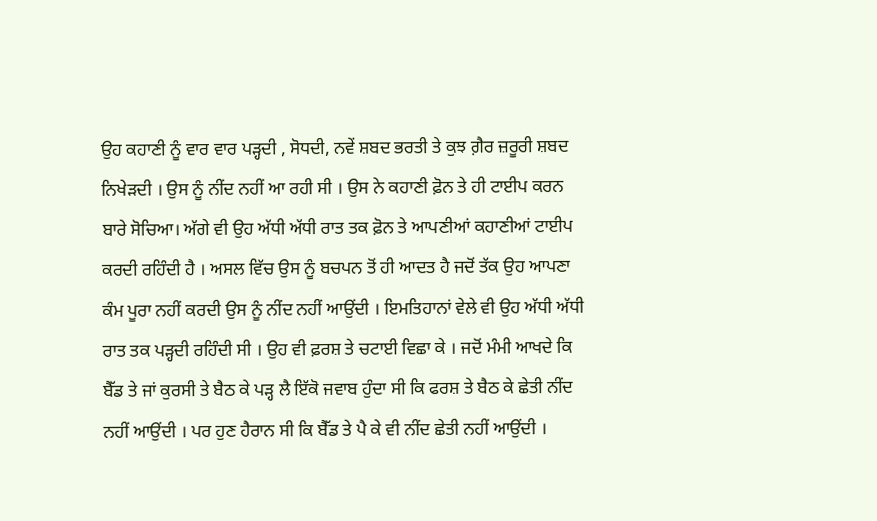ਉਹ ਕਹਾਣੀ ਨੂੰ ਵਾਰ ਵਾਰ ਪੜ੍ਹਦੀ , ਸੋਧਦੀ, ਨਵੇਂ ਸ਼ਬਦ ਭਰਤੀ ਤੇ ਕੁਝ ਗ਼ੈਰ ਜ਼ਰੂਰੀ ਸ਼ਬਦ ਨਿਖੇੜਦੀ । ਉਸ ਨੂੰ ਨੀਂਦ ਨਹੀਂ ਆ ਰਹੀ ਸੀ । ਉਸ ਨੇ ਕਹਾਣੀ ਫ਼ੋਨ ਤੇ ਹੀ ਟਾਈਪ ਕਰਨ ਬਾਰੇ ਸੋਚਿਆ। ਅੱਗੇ ਵੀ ਉਹ ਅੱਧੀ ਅੱਧੀ ਰਾਤ ਤਕ ਫ਼ੋਨ ਤੇ ਆਪਣੀਆਂ ਕਹਾਣੀਆਂ ਟਾਈਪ ਕਰਦੀ ਰਹਿੰਦੀ ਹੈ । ਅਸਲ ਵਿੱਚ ਉਸ ਨੂੰ ਬਚਪਨ ਤੋਂ ਹੀ ਆਦਤ ਹੈ ਜਦੋਂ ਤੱਕ ਉਹ ਆਪਣਾ ਕੰਮ ਪੂਰਾ ਨਹੀਂ ਕਰਦੀ ਉਸ ਨੂੰ ਨੀਂਦ ਨਹੀਂ ਆਉਂਦੀ । ਇਮਤਿਹਾਨਾਂ ਵੇਲੇ ਵੀ ਉਹ ਅੱਧੀ ਅੱਧੀ ਰਾਤ ਤਕ ਪੜ੍ਹਦੀ ਰਹਿੰਦੀ ਸੀ । ਉਹ ਵੀ ਫ਼ਰਸ਼ ਤੇ ਚਟਾਈ ਵਿਛਾ ਕੇ । ਜਦੋਂ ਮੰਮੀ ਆਖਦੇ ਕਿ ਬੈੱਡ ਤੇ ਜਾਂ ਕੁਰਸੀ ਤੇ ਬੈਠ ਕੇ ਪੜ੍ਹ ਲੈ ਇੱਕੋ ਜਵਾਬ ਹੁੰਦਾ ਸੀ ਕਿ ਫਰਸ਼ ਤੇ ਬੈਠ ਕੇ ਛੇਤੀ ਨੀਂਦ ਨਹੀਂ ਆਉਂਦੀ । ਪਰ ਹੁਣ ਹੈਰਾਨ ਸੀ ਕਿ ਬੈੱਡ ਤੇ ਪੈ ਕੇ ਵੀ ਨੀਂਦ ਛੇਤੀ ਨਹੀਂ ਆਉਂਦੀ ।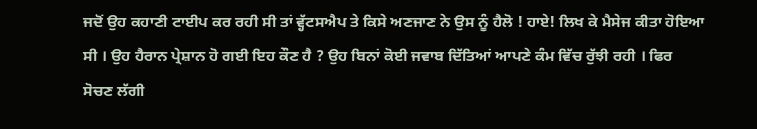ਜਦੋਂ ਉਹ ਕਹਾਣੀ ਟਾਈਪ ਕਰ ਰਹੀ ਸੀ ਤਾਂ ਵ੍ਹੱਟਸਐਪ ਤੇ ਕਿਸੇ ਅਣਜਾਣ ਨੇ ਉਸ ਨੂੰ ਹੈਲੋ ! ਹਾਏ! ਲਿਖ ਕੇ ਮੈਸੇਜ ਕੀਤਾ ਹੋਇਆ ਸੀ । ਉਹ ਹੈਰਾਨ ਪ੍ਰੇਸ਼ਾਨ ਹੋ ਗਈ ਇਹ ਕੌਣ ਹੈ ? ਉਹ ਬਿਨਾਂ ਕੋਈ ਜਵਾਬ ਦਿੱਤਿਆਂ ਆਪਣੇ ਕੰਮ ਵਿੱਚ ਰੁੱਝੀ ਰਹੀ । ਫਿਰ ਸੋਚਣ ਲੱਗੀ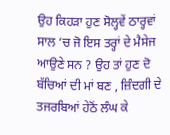ਉਹ ਕਿਹੜਾ ਹੁਣ ਸੋਲ੍ਹਵੇਂ ਠਾਰ੍ਹਵਾਂ ਸਾਲ ‘ਚ ਜੋ ਇਸ ਤਰ੍ਹਾਂ ਦੇ ਮੈਸੇਜ ਆਉਣੇ ਸਨ ? ਉਹ ਤਾਂ ਹੁਣ ਦੋ ਬੱਚਿਆਂ ਦੀ ਮਾਂ ਬਣ , ਜ਼ਿੰਦਗੀ ਦੇ ਤਜਰਬਿਆਂ ਹੇਠੋਂ ਲੰਘ ਕੇ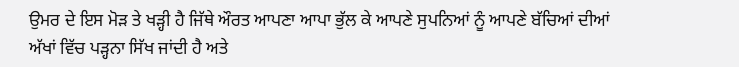ਉਮਰ ਦੇ ਇਸ ਮੋੜ ਤੇ ਖੜ੍ਹੀ ਹੈ ਜਿੱਥੇ ਔਰਤ ਆਪਣਾ ਆਪਾ ਭੁੱਲ ਕੇ ਆਪਣੇ ਸੁਪਨਿਆਂ ਨੂੰ ਆਪਣੇ ਬੱਚਿਆਂ ਦੀਆਂ ਅੱਖਾਂ ਵਿੱਚ ਪੜ੍ਹਨਾ ਸਿੱਖ ਜਾਂਦੀ ਹੈ ਅਤੇ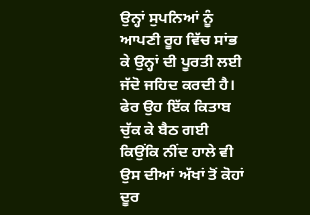ਉਨ੍ਹਾਂ ਸੁਪਨਿਆਂ ਨੂੰ ਆਪਣੀ ਰੂਹ ਵਿੱਚ ਸਾਂਭ ਕੇ ਉਨ੍ਹਾਂ ਦੀ ਪੂਰਤੀ ਲਈ ਜੱਦੋ ਜਹਿਦ ਕਰਦੀ ਹੈ। ਫੇਰ ਉਹ ਇੱਕ ਕਿਤਾਬ ਚੁੱਕ ਕੇ ਬੈਠ ਗਈ ਕਿਉਂਕਿ ਨੀਂਦ ਹਾਲੇ ਵੀ ਉਸ ਦੀਆਂ ਅੱਖਾਂ ਤੋਂ ਕੋਹਾਂ ਦੂਰ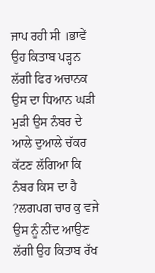ਜਾਪ ਰਹੀ ਸੀ ।ਭਾਵੇਂ ਉਹ ਕਿਤਾਬ ਪੜ੍ਹਨ ਲੱਗੀ ਫਿਰ ਅਚਾਨਕ ਉਸ ਦਾ ਧਿਆਨ ਘੜੀ ਮੁੜੀ ਉਸ ਨੰਬਰ ਦੇ ਆਲੇ ਦੁਆਲੇ ਚੱਕਰ ਕੱਟਣ ਲੱਗਿਆ ਕਿ ਨੰਬਰ ਕਿਸ ਦਾ ਹੈ ?ਲਗਪਗ ਚਾਰ ਕੁ ਵਜੇ ਉਸ ਨੂੰ ਨੀਂਦ ਆਉਣ ਲੱਗੀ ਉਹ ਕਿਤਾਬ ਰੱਖ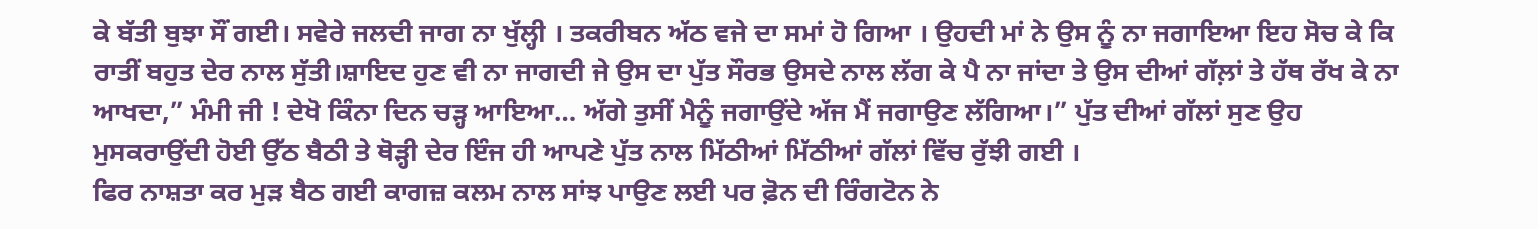ਕੇ ਬੱਤੀ ਬੁਝਾ ਸੌਂ ਗਈ। ਸਵੇਰੇ ਜਲਦੀ ਜਾਗ ਨਾ ਖੁੱਲ੍ਹੀ । ਤਕਰੀਬਨ ਅੱਠ ਵਜੇ ਦਾ ਸਮਾਂ ਹੋ ਗਿਆ । ਉਹਦੀ ਮਾਂ ਨੇ ਉਸ ਨੂੰ ਨਾ ਜਗਾਇਆ ਇਹ ਸੋਚ ਕੇ ਕਿ ਰਾਤੀਂ ਬਹੁਤ ਦੇਰ ਨਾਲ ਸੁੱਤੀ।ਸ਼ਾਇਦ ਹੁਣ ਵੀ ਨਾ ਜਾਗਦੀ ਜੇ ਉਸ ਦਾ ਪੁੱਤ ਸੌਰਭ ਉਸਦੇ ਨਾਲ ਲੱਗ ਕੇ ਪੈ ਨਾ ਜਾਂਦਾ ਤੇ ਉਸ ਦੀਆਂ ਗੱਲ਼ਾਂ ਤੇ ਹੱਥ ਰੱਖ ਕੇ ਨਾ ਆਖਦਾ,” ਮੰਮੀ ਜੀ ! ਦੇਖੋ ਕਿੰਨਾ ਦਿਨ ਚੜ੍ਹ ਆਇਆ… ਅੱਗੇ ਤੁਸੀਂ ਮੈਨੂੰ ਜਗਾਉਂਦੇ ਅੱਜ ਮੈਂ ਜਗਾਉਣ ਲੱਗਿਆ।” ਪੁੱਤ ਦੀਆਂ ਗੱਲਾਂ ਸੁਣ ਉਹ ਮੁਸਕਰਾਉਂਦੀ ਹੋਈ ਉੱਠ ਬੈਠੀ ਤੇ ਥੋੜ੍ਹੀ ਦੇਰ ਇੰਜ ਹੀ ਆਪਣੇ ਪੁੱਤ ਨਾਲ ਮਿੱਠੀਆਂ ਮਿੱਠੀਆਂ ਗੱਲਾਂ ਵਿੱਚ ਰੁੱਝੀ ਗਈ ।
ਫਿਰ ਨਾਸ਼ਤਾ ਕਰ ਮੁੜ ਬੈਠ ਗਈ ਕਾਗਜ਼ ਕਲਮ ਨਾਲ ਸਾਂਝ ਪਾਉਣ ਲਈ ਪਰ ਫ਼ੋਨ ਦੀ ਰਿੰਗਟੋਨ ਨੇ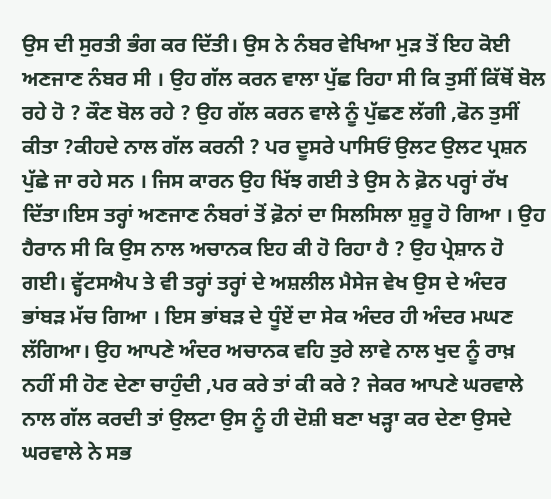ਉਸ ਦੀ ਸੁਰਤੀ ਭੰਗ ਕਰ ਦਿੱਤੀ। ਉਸ ਨੇ ਨੰਬਰ ਵੇਖਿਆ ਮੁੜ ਤੋਂ ਇਹ ਕੋਈ ਅਣਜਾਣ ਨੰਬਰ ਸੀ । ਉਹ ਗੱਲ ਕਰਨ ਵਾਲਾ ਪੁੱਛ ਰਿਹਾ ਸੀ ਕਿ ਤੁਸੀਂ ਕਿੱਥੋਂ ਬੋਲ ਰਹੇ ਹੋ ? ਕੌਣ ਬੋਲ ਰਹੇ ? ਉਹ ਗੱਲ ਕਰਨ ਵਾਲੇ ਨੂੰ ਪੁੱਛਣ ਲੱਗੀ ,ਫੋਨ ਤੁਸੀਂ ਕੀਤਾ ?ਕੀਹਦੇ ਨਾਲ ਗੱਲ ਕਰਨੀ ? ਪਰ ਦੂਸਰੇ ਪਾਸਿਓਂ ਉਲਟ ਉਲਟ ਪ੍ਰਸ਼ਨ ਪੁੱਛੇ ਜਾ ਰਹੇ ਸਨ । ਜਿਸ ਕਾਰਨ ਉਹ ਖਿੱਝ ਗਈ ਤੇ ਉਸ ਨੇ ਫ਼ੋਨ ਪਰ੍ਹਾਂ ਰੱਖ ਦਿੱਤਾ।ਇਸ ਤਰ੍ਹਾਂ ਅਣਜਾਣ ਨੰਬਰਾਂ ਤੋਂ ਫ਼ੋਨਾਂ ਦਾ ਸਿਲਸਿਲਾ ਸ਼ੁਰੂ ਹੋ ਗਿਆ । ਉਹ ਹੈਰਾਨ ਸੀ ਕਿ ਉਸ ਨਾਲ ਅਚਾਨਕ ਇਹ ਕੀ ਹੋ ਰਿਹਾ ਹੈ ? ਉਹ ਪ੍ਰੇਸ਼ਾਨ ਹੋ ਗਈ। ਵ੍ਹੱਟਸਐਪ ਤੇ ਵੀ ਤਰ੍ਹਾਂ ਤਰ੍ਹਾਂ ਦੇ ਅਸ਼ਲੀਲ ਮੈਸੇਜ ਵੇਖ ਉਸ ਦੇ ਅੰਦਰ ਭਾਂਬੜ ਮੱਚ ਗਿਆ । ਇਸ ਭਾਂਬੜ ਦੇ ਧੂੰਏਂ ਦਾ ਸੇਕ ਅੰਦਰ ਹੀ ਅੰਦਰ ਮਘਣ ਲੱਗਿਆ। ਉਹ ਆਪਣੇ ਅੰਦਰ ਅਚਾਨਕ ਵਹਿ ਤੁਰੇ ਲਾਵੇ ਨਾਲ ਖੁਦ ਨੂੰ ਰਾਖ਼ ਨਹੀਂ ਸੀ ਹੋਣ ਦੇਣਾ ਚਾਹੁੰਦੀ ,ਪਰ ਕਰੇ ਤਾਂ ਕੀ ਕਰੇ ? ਜੇਕਰ ਆਪਣੇ ਘਰਵਾਲੇ ਨਾਲ ਗੱਲ ਕਰਦੀ ਤਾਂ ਉਲਟਾ ਉਸ ਨੂੰ ਹੀ ਦੋਸ਼ੀ ਬਣਾ ਖੜ੍ਹਾ ਕਰ ਦੇਣਾ ਉਸਦੇ ਘਰਵਾਲੇ ਨੇ ਸਭ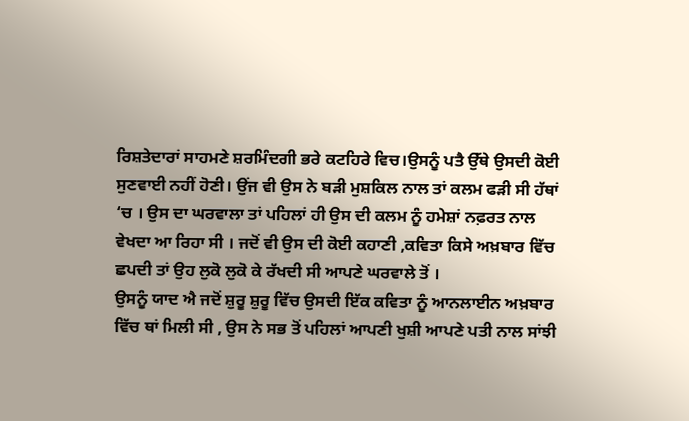ਰਿਸ਼ਤੇਦਾਰਾਂ ਸਾਹਮਣੇ ਸ਼ਰਮਿੰਦਗੀ ਭਰੇ ਕਟਹਿਰੇ ਵਿਚ।ਉਸਨੂੰ ਪਤੈ ਉੱਥੇ ਉਸਦੀ ਕੋਈ ਸੁਣਵਾਈ ਨਹੀਂ ਹੋਣੀ। ਉਂਜ ਵੀ ਉਸ ਨੇ ਬੜੀ ਮੁਸ਼ਕਿਲ ਨਾਲ ਤਾਂ ਕਲਮ ਫੜੀ ਸੀ ਹੱਥਾਂ ‘ਚ । ਉਸ ਦਾ ਘਰਵਾਲਾ ਤਾਂ ਪਹਿਲਾਂ ਹੀ ਉਸ ਦੀ ਕਲਮ ਨੂੰ ਹਮੇਸ਼ਾਂ ਨਫ਼ਰਤ ਨਾਲ ਵੇਖਦਾ ਆ ਰਿਹਾ ਸੀ । ਜਦੋਂ ਵੀ ਉਸ ਦੀ ਕੋਈ ਕਹਾਣੀ ,ਕਵਿਤਾ ਕਿਸੇ ਅਖ਼ਬਾਰ ਵਿੱਚ ਛਪਦੀ ਤਾਂ ਉਹ ਲੁਕੋ ਲੁਕੋ ਕੇ ਰੱਖਦੀ ਸੀ ਆਪਣੇ ਘਰਵਾਲੇ ਤੋਂ ।
ਉਸਨੂੰ ਯਾਦ ਐ ਜਦੋਂ ਸ਼ੁਰੂ ਸ਼ੁਰੂ ਵਿੱਚ ਉਸਦੀ ਇੱਕ ਕਵਿਤਾ ਨੂੰ ਆਨਲਾਈਨ ਅਖ਼ਬਾਰ ਵਿੱਚ ਥਾਂ ਮਿਲੀ ਸੀ , ਉਸ ਨੇ ਸਭ ਤੋਂ ਪਹਿਲਾਂ ਆਪਣੀ ਖੁਸ਼ੀ ਆਪਣੇ ਪਤੀ ਨਾਲ ਸਾਂਝੀ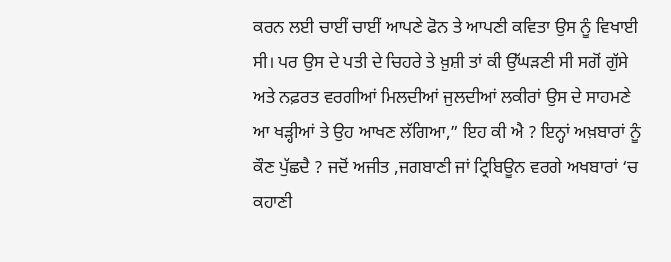ਕਰਨ ਲਈ ਚਾਈਂ ਚਾਈਂ ਆਪਣੇ ਫੋਨ ਤੇ ਆਪਣੀ ਕਵਿਤਾ ਉਸ ਨੂੰ ਵਿਖਾਈ ਸੀ। ਪਰ ਉਸ ਦੇ ਪਤੀ ਦੇ ਚਿਹਰੇ ਤੇ ਖ਼ੁਸ਼ੀ ਤਾਂ ਕੀ ਉੱਘੜਣੀ ਸੀ ਸਗੋਂ ਗੁੱਸੇ ਅਤੇ ਨਫ਼ਰਤ ਵਰਗੀਆਂ ਮਿਲਦੀਆਂ ਜੁਲਦੀਆਂ ਲਕੀਰਾਂ ਉਸ ਦੇ ਸਾਹਮਣੇ ਆ ਖੜ੍ਹੀਆਂ ਤੇ ਉਹ ਆਖਣ ਲੱਗਿਆ,” ਇਹ ਕੀ ਐ ? ਇਨ੍ਹਾਂ ਅਖ਼ਬਾਰਾਂ ਨੂੰ ਕੌਣ ਪੁੱਛਦੈ ? ਜਦੋਂ ਅਜੀਤ ,ਜਗਬਾਣੀ ਜਾਂ ਟ੍ਰਿਬਿਊਨ ਵਰਗੇ ਅਖਬਾਰਾਂ ‘ਚ ਕਹਾਣੀ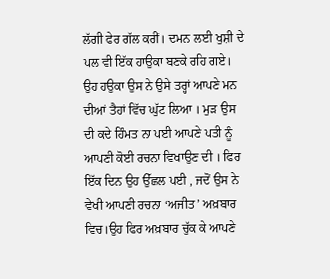ਲੱਗੀ ਫੇਰ ਗੱਲ ਕਰੀਂ। ਦਮਨ ਲਈ ਖੁਸ਼ੀ ਦੇ ਪਲ ਵੀ ਇੱਕ ਹਾਉਕਾ ਬਣਕੇ ਰਹਿ ਗਏ। ਉਹ ਹਉਕਾ ਉਸ ਨੇ ਉਸੇ ਤਰ੍ਹਾਂ ਆਪਣੇ ਮਨ ਦੀਆਂ ਤੈਹਾਂ ਵਿੱਚ ਘੁੱਟ ਲਿਆ । ਮੁੜ ਉਸ ਦੀ ਕਦੇ ਹਿੰਮਤ ਨਾ ਪਈ ਆਪਣੇ ਪਤੀ ਨੂੰ ਆਪਣੀ ਕੋਈ ਰਚਨਾ ਵਿਖਾਉਣ ਦੀ । ਫਿਰ ਇੱਕ ਦਿਨ ਉਹ ਉੱਛਲ ਪਈ , ਜਦੋਂ ਉਸ ਨੇ ਵੇਖੀ ਆਪਣੀ ਰਚਨਾ ‘ਅਜੀਤ’ ਅਖ਼ਬਾਰ ਵਿਚ।ਉਹ ਫਿਰ ਅਖ਼ਬਾਰ ਚੁੱਕ ਕੇ ਆਪਣੇ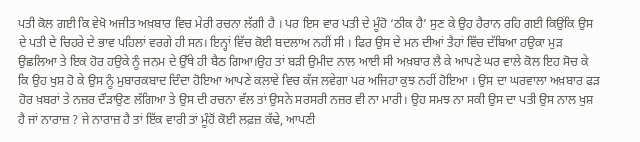ਪਤੀ ਕੋਲ ਗਈ ਕਿ ਵੇਖੋ ਅਜੀਤ ਅਖ਼ਬਾਰ ਵਿਚ ਮੇਰੀ ਰਚਨਾ ਲੱਗੀ ਹੈ । ਪਰ ਇਸ ਵਾਰ ਪਤੀ ਦੇ ਮੂੰਹੋ ‘ਠੀਕ ਹੈ’ ਸੁਣ ਕੇ ਉਹ ਹੈਰਾਨ ਰਹਿ ਗਈ ਕਿਉਂਕਿ ਉਸ ਦੇ ਪਤੀ ਦੇ ਚਿਹਰੇ ਦੇ ਭਾਵ ਪਹਿਲਾਂ ਵਰਗੇ ਹੀ ਸਨ। ਇਨ੍ਹਾਂ ਵਿੱਚ ਕੋਈ ਬਦਲਾਅ ਨਹੀਂ ਸੀ । ਫਿਰ ਉਸ ਦੇ ਮਨ ਦੀਆਂ ਤੈਹਾਂ ਵਿੱਚ ਦੱਬਿਆ ਹਉਕਾ ਮੁੜ ਉਛਲਿਆ ਤੇ ਇਕ ਹੋਰ ਹਉਕੇ ਨੂੰ ਜਨਮ ਦੇ ਉੱਥੇ ਹੀ ਬੈਠ ਗਿਆ।ਉਹ ਤਾਂ ਬੜੀ ਉਮੀਦ ਨਾਲ ਆਈ ਸੀ ਅਖ਼ਬਾਰ ਲੈ ਕੇ ਆਪਣੇ ਘਰ ਵਾਲੇ ਕੋਲ ਇਹ ਸੋਚ ਕੇ ਕਿ ਉਹ ਖੁਸ਼ ਹੋ ਕੇ ਉਸ ਨੂੰ ਮੁਬਾਰਕਬਾਦ ਦਿੰਦਾ ਹੋਇਆ ਆਪਣੇ ਕਲਾਵੇ ਵਿਚ ਕੱਜ ਲਵੇਗਾ ਪਰ ਅਜਿਹਾ ਕੁਝ ਨਹੀਂ ਹੋਇਆ । ਉਸ ਦਾ ਘਰਵਾਲਾ ਅਖ਼ਬਾਰ ਫੜ ਹੋਰ ਖ਼ਬਰਾਂ ਤੇ ਨਜ਼ਰ ਦੌੜਾਉਣ ਲੱਗਿਆ ਤੇ ਉਸ ਦੀ ਰਚਨਾ ਵੱਲ ਤਾਂ ਉਸਨੇ ਸਰਸਰੀ ਨਜ਼ਰ ਵੀ ਨਾ ਮਾਰੀ। ਉਹ ਸਮਝ ਨਾ ਸਕੀ ਉਸ ਦਾ ਪਤੀ ਉਸ ਨਾਲ ਖੁਸ਼ ਹੈ ਜਾਂ ਨਾਰਾਜ਼ ? ਜੇ ਨਾਰਾਜ਼ ਹੈ ਤਾਂ ਇੱਕ ਵਾਰੀ ਤਾਂ ਮੂੰਹੋਂ ਕੋਈ ਲਫ਼ਜ਼ ਕੱਢੇ, ਆਪਣੀ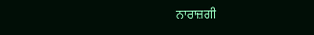ਨਾਰਾਜ਼ਗੀ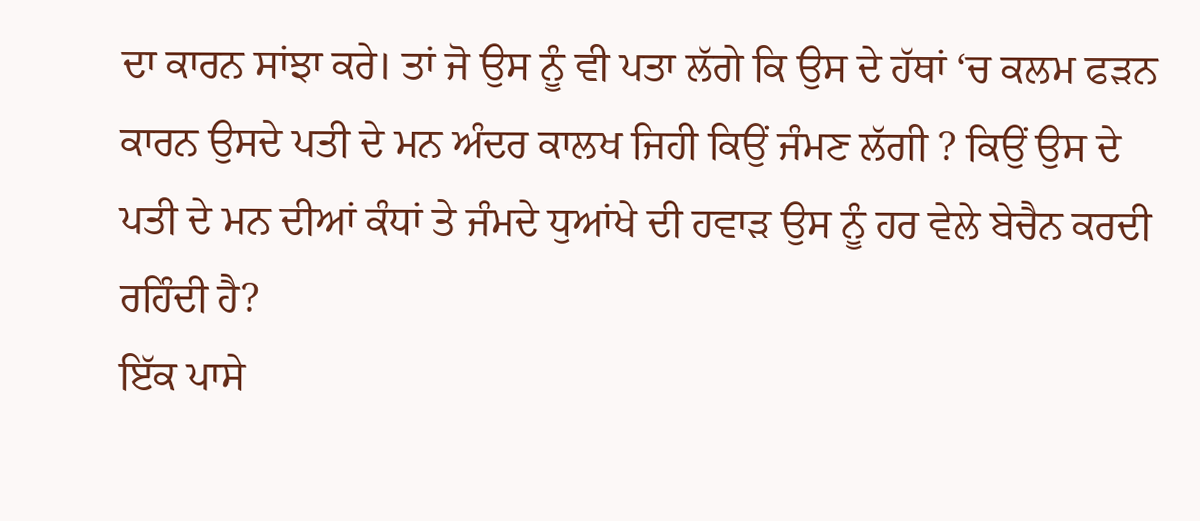ਦਾ ਕਾਰਨ ਸਾਂਝਾ ਕਰੇ। ਤਾਂ ਜੋ ਉਸ ਨੂੰ ਵੀ ਪਤਾ ਲੱਗੇ ਕਿ ਉਸ ਦੇ ਹੱਥਾਂ ‘ਚ ਕਲਮ ਫੜਨ ਕਾਰਨ ਉਸਦੇ ਪਤੀ ਦੇ ਮਨ ਅੰਦਰ ਕਾਲਖ ਜਿਹੀ ਕਿਉਂ ਜੰਮਣ ਲੱਗੀ ? ਕਿਉਂ ਉਸ ਦੇ ਪਤੀ ਦੇ ਮਨ ਦੀਆਂ ਕੰਧਾਂ ਤੇ ਜੰਮਦੇ ਧੁਆਂਖੇ ਦੀ ਹਵਾੜ ਉਸ ਨੂੰ ਹਰ ਵੇਲੇ ਬੇਚੈਨ ਕਰਦੀ ਰਹਿੰਦੀ ਹੈ?
ਇੱਕ ਪਾਸੇ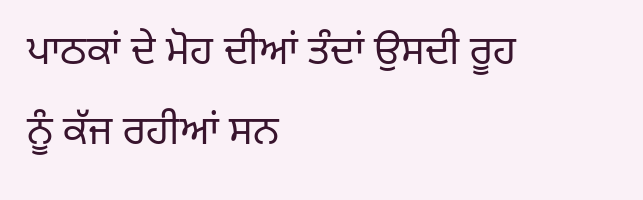ਪਾਠਕਾਂ ਦੇ ਮੋਹ ਦੀਆਂ ਤੰਦਾਂ ਉਸਦੀ ਰੂਹ ਨੂੰ ਕੱਜ ਰਹੀਆਂ ਸਨ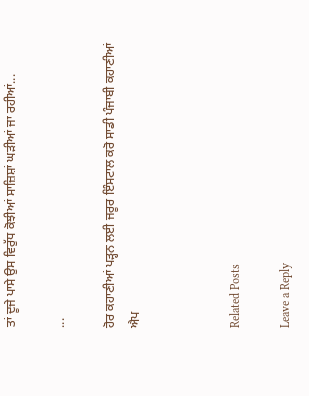ਤਾਂ ਦੂਜੇ ਪਾਸੇ ਉਸ ਵਿਰੁੱਧ ਕੋਝੀਆਂ ਸਾਜ਼ਿਸ਼ਾਂ ਘੜੀਆਂ ਜਾ ਰਹੀਆਂ...

...

ਹੋਰ ਕਹਾਣੀਆਂ ਪੜ੍ਹਨ ਲਈ ਜਰੂਰ ਇੰਸਟਾਲ ਕਰੋ ਸਾਡੀ ਪੰਜਾਬੀ ਕਹਾਣੀਆਂ ਐਪ



Related Posts

Leave a Reply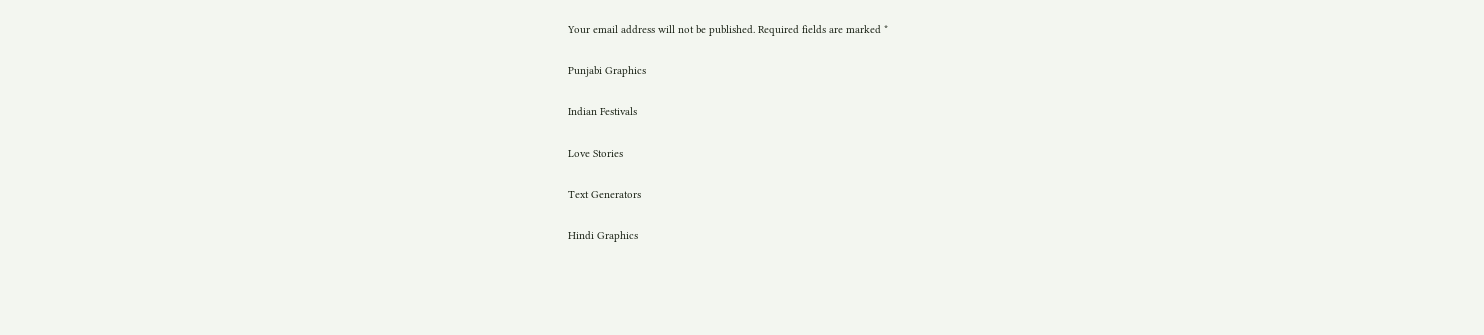Your email address will not be published. Required fields are marked *

Punjabi Graphics

Indian Festivals

Love Stories

Text Generators

Hindi Graphics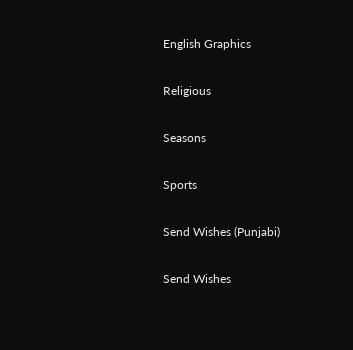English Graphics

Religious

Seasons

Sports

Send Wishes (Punjabi)

Send Wishes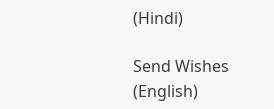(Hindi)

Send Wishes (English)